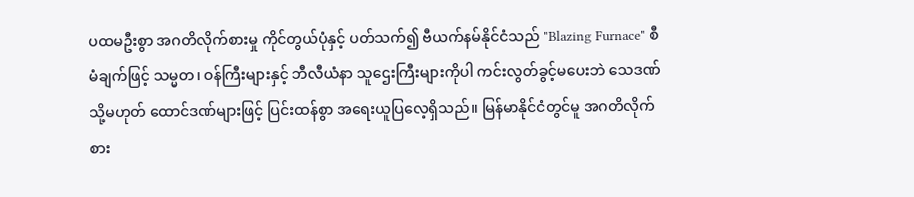ပထမဦးစွာ အဂတိလိုက်စားမှု ကိုင်တွယ်ပုံနှင့် ပတ်သက်၍ ဗီယက်နမ်နိုင်ငံသည် "Blazing Furnace" စီမံချက်ဖြင့် သမ္မတ၊ ဝန်ကြီးများနှင့် ဘီလီယံနာ သူဌေးကြီးများကိုပါ ကင်းလွတ်ခွင့်မပေးဘဲ သေဒဏ် သို့မဟုတ် ထောင်ဒဏ်များဖြင့် ပြင်းထန်စွာ အရေးယူပြလေ့ရှိသည်။ မြန်မာနိုင်ငံတွင်မူ အဂတိလိုက်စား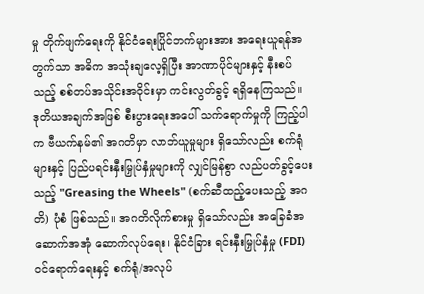မှု တိုက်ဖျက်ရေးကို နိုင်ငံရေးပြိုင်ဘက်များအား အရေးယူရန်အတွက်သာ အဓိက အသုံးချလေ့ရှိပြီး အာဏာပိုင်များနှင့် နီးစပ်သည့် စစ်တပ်အသိုင်းအဝိုင်းမှာ ကင်းလွတ်ခွင့် ရရှိနေကြသည်။
ဒုတိယအချက်အဖြစ် စီးပွားရေးအပေါ် သက်ရောက်မှုကို ကြည့်ပါက ဗီယက်နမ်၏ အဂတိမှာ လာဘ်ယူမှုများ ရှိသော်လည်း စက်ရုံများနှင့် ပြည်ပရင်းနှီးမြှုပ်နှံမှုများကို လျှင်မြန်စွာ လည်ပတ်ခွင့်ပေးသည့် "Greasing the Wheels" (စက်ဆီထည့်ပေးသည့် အဂတိ) ပုံစံ ဖြစ်သည်။ အဂတိလိုက်စားမှု ရှိသော်လည်း အခြေခံအဆောက်အအုံ ဆောက်လုပ်ရေး၊ နိုင်ငံခြား ရင်းနှီးမြှုပ်နှံမှု (FDI) ဝင်ရောက်ရေးနှင့် စက်ရုံ/အလုပ်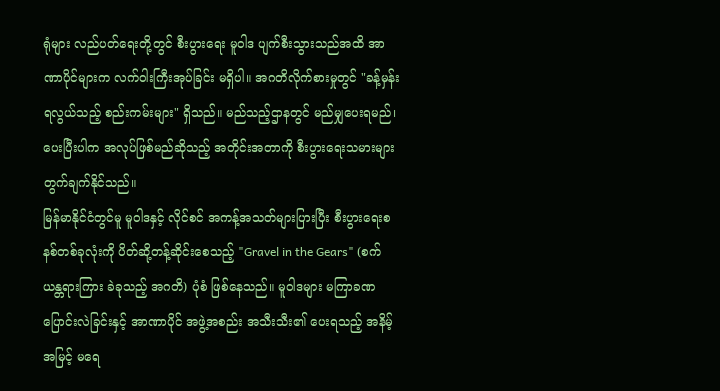ရုံများ လည်ပတ်ရေးတို့တွင် စီးပွားရေး မူဝါဒ ပျက်စီးသွားသည်အထိ အာဏာပိုင်များက လက်ဝါးကြီးအုပ်ခြင်း မရှိပါ။ အဂတိလိုက်စားမှုတွင် "ခန့်မှန်းရလွယ်သည့် စည်းကမ်းများ" ရှိသည်။ မည်သည့်ဌာနတွင် မည်မျှပေးရမည်၊ ပေးပြီးပါက အလုပ်ဖြစ်မည်ဆိုသည့် အတိုင်းအတာကို စီးပွားရေးသမားများ တွက်ချက်နိုင်သည်။
မြန်မာနိုင်ငံတွင်မူ မူဝါဒနှင့် လိုင်စင် အကန့်အသတ်များပြားပြီး စီးပွားရေးစနစ်တစ်ခုလုံးကို ပိတ်ဆို့တန့်ဆိုင်းစေသည့် "Gravel in the Gears" (စက်ယန္တရားကြား ခဲခုသည့် အဂတိ) ပုံစံ ဖြစ်နေသည်။ မူဝါဒများ မကြာခဏ ပြောင်းလဲခြင်းနှင့် အာဏာပိုင် အဖွဲ့အစည်း အသီးသီး၏ ပေးရသည့် အနိမ့်အမြင့် မရေ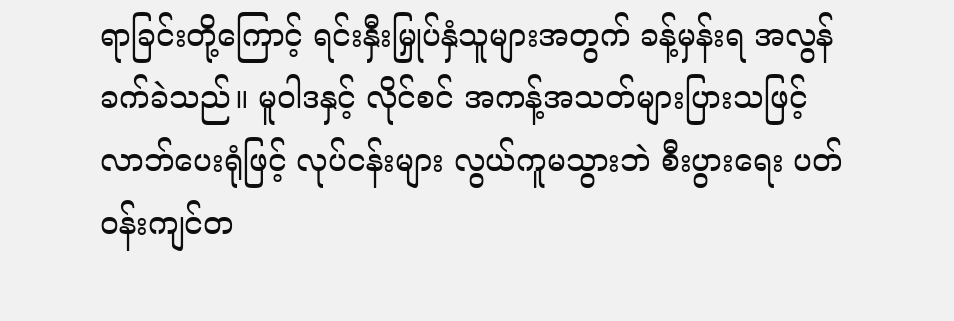ရာခြင်းတို့ကြောင့် ရင်းနှီးမြှုပ်နှံသူများအတွက် ခန့်မှန်းရ အလွန်ခက်ခဲသည်။ မူဝါဒနှင့် လိုင်စင် အကန့်အသတ်များပြားသဖြင့် လာဘ်ပေးရုံဖြင့် လုပ်ငန်းများ လွယ်ကူမသွားဘဲ စီးပွားရေး ပတ်ဝန်းကျင်တ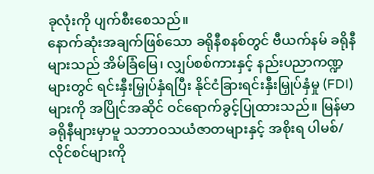ခုလုံးကို ပျက်စီးစေသည်။
နောက်ဆုံးအချက်ဖြစ်သော ခရိုနီစနစ်တွင် ဗီယက်နမ် ခရိုနီများသည် အိမ်ခြံမြေ၊ လျှပ်စစ်ကားနှင့် နည်းပညာကဏ္ဍများတွင် ရင်းနှီးမြှုပ်နှံရပြီး နိုင်ငံခြားရင်းနှီးမြှုပ်နှံမှု (FDI) များကို အပြိုင်အဆိုင် ဝင်ရောက်ခွင့်ပြုထားသည်။ မြန်မာ ခရိုနီများမှာမူ သဘာဝသယံဇာတများနှင့် အစိုးရ ပါမစ်/လိုင်စင်များကို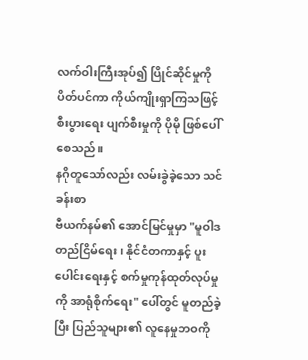လက်ဝါးကြီးအုပ်၍ ပြိုင်ဆိုင်မှုကို ပိတ်ပင်ကာ ကိုယ်ကျိုးရှာကြသဖြင့် စီးပွားရေး ပျက်စီးမှုကို ပိုမို ဖြစ်ပေါ်စေသည်။
နဂိုတူသော်လည်း လမ်းခွဲခဲ့သော သင်ခန်းစာ
ဗီယက်နမ်၏ အောင်မြင်မှုမှာ "မူဝါဒ တည်ငြိမ်ရေး၊ နိုင်ငံတကာနှင့် ပူးပေါင်းရေးနှင့် စက်မှုကုန်ထုတ်လုပ်မှုကို အာရုံစိုက်ရေး" ပေါ်တွင် မူတည်ခဲ့ပြီး ပြည်သူများ၏ လူနေမှုဘဝကို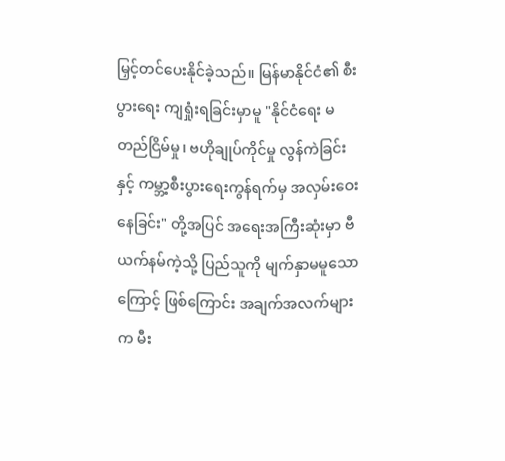မြှင့်တင်ပေးနိုင်ခဲ့သည်။ မြန်မာနိုင်ငံ၏ စီးပွားရေး ကျရှုံးရခြင်းမှာမူ "နိုင်ငံရေး မတည်ငြိမ်မှု၊ ဗဟိုချုပ်ကိုင်မှု လွန်ကဲခြင်းနှင့် ကမ္ဘာ့စီးပွားရေးကွန်ရက်မှ အလှမ်းဝေးနေခြင်း" တို့အပြင် အရေးအကြီးဆုံးမှာ ဗီယက်နမ်ကဲ့သို့ ပြည်သူကို မျက်နှာမမူသောကြောင့် ဖြစ်ကြောင်း အချက်အလက်များက မီး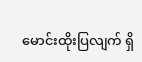မောင်းထိုးပြလျက် ရှိ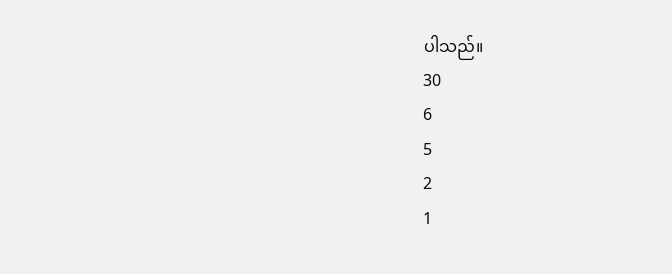ပါသည်။
30
6
5
2
1